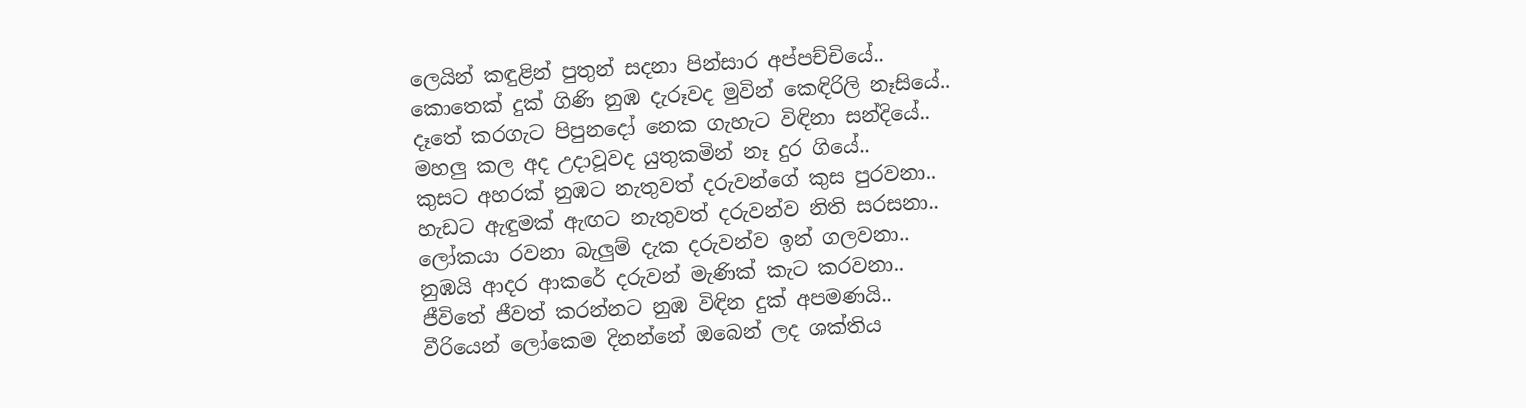ලෙයින් කඳුළින් පුතුන් සදනා පින්සාර අප්පච්චියේ..
කොතෙක් දුක් ගිණි නුඹ දැරූවද මුවින් කෙඳිරිලි නෑසියේ..
දෑතේ කරගැට පිපුනදෝ නෙක ගැහැට විඳිනා සන්දියේ..
මහලු කල අද උදාවූවද යුතුකමින් නෑ දුර ගියේ..
කුසට අහරක් නුඹට නැතුවත් දරුවන්ගේ කුස පුරවනා..
හැඩට ඇඳුමක් ඇඟට නැතුවත් දරුවන්ව නිති සරසනා..
ලෝකයා රවනා බැලුම් දැක දරුවන්ව ඉන් ගලවනා..
නුඹයි ආදර ආකරේ දරුවන් මැණික් කැට කරවනා..
ජීවිතේ ජීවත් කරන්නට නුඹ විඳින දුක් අපමණයි..
වීරියෙන් ලෝකෙම දිනන්නේ ඔබෙන් ලද ශක්තිය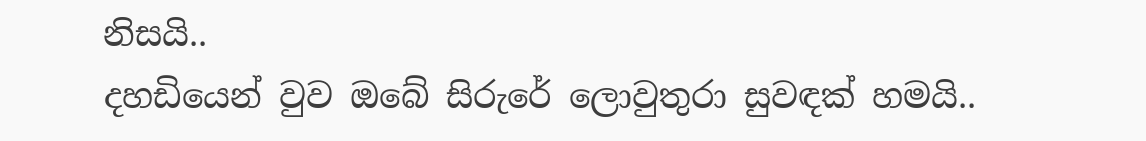නිසයි..
දහඩියෙන් වුව ඔබේ සිරුරේ ලොවුතුරා සුවඳක් හමයි..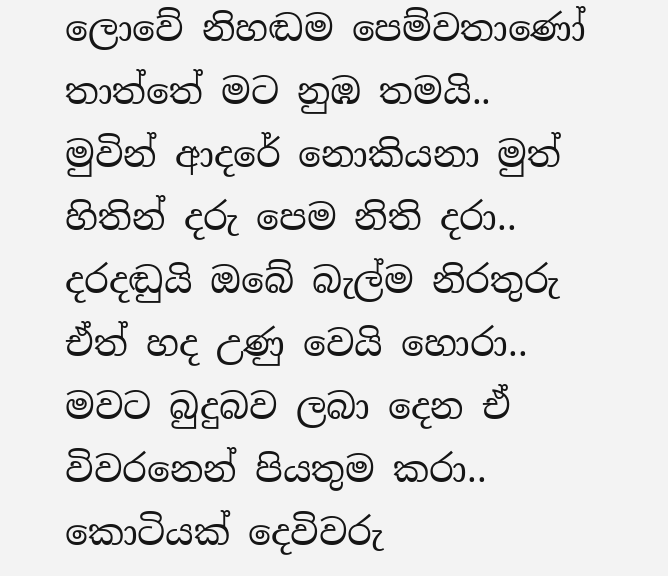ලොවේ නිහඬම පෙම්වතාණෝ තාත්තේ මට නුඹ තමයි..
මුවින් ආදරේ නොකියනා මුත් හිතින් දරු පෙම නිති දරා..
දරදඬුයි ඔබේ බැල්ම නිරතුරු ඒත් හද උණු වෙයි හොරා..
මවට බුදුබව ලබා දෙන ඒ විවරනෙන් පියතුම කරා..
කොටියක් දෙවිවරු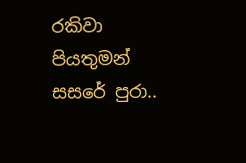රකිවා පියතුමන් සසරේ පුරා..